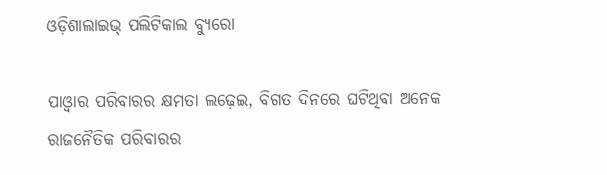ଓଡ଼ିଶାଲାଇଭ୍ ପଲିଟିକାଲ ବ୍ୟୁରୋ

ପାଓ୍ଵାର ପରିବାରର କ୍ଷମତା ଲଢ଼େଇ, ବିଗତ ଦିନରେ ଘଟିଥିବା ଅନେକ ରାଜନୈତିକ ପରିବାରର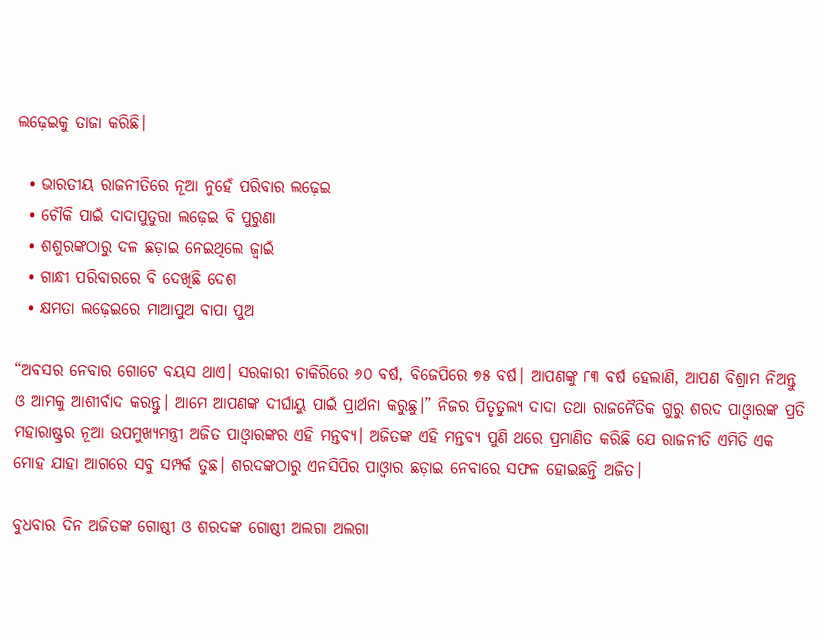ଲଢ଼େଇକୁ ତାଜା କରିଛି।

  • ଭାରତୀୟ ରାଜନୀତିରେ ନୂଆ ନୁହେଁ ପରିବାର ଲଢ଼େଇ
  • ଚୌକି ପାଇଁ ଦାଦାପୁତୁରା ଲଢ଼େଇ ବି ପୁରୁଣା
  • ଶଶୁରଙ୍କଠାରୁ ଦଳ ଛଡ଼ାଇ ନେଇଥିଲେ ଜ୍ଵାଇଁ
  • ଗାନ୍ଧୀ ପରିବାରରେ ବି ଦେଖିଛି ଦେଶ
  • କ୍ଷମତା ଲଢ଼େଇରେ ମାଆପୁଅ ବାପା ପୁଅ

“ଅବସର ନେବାର ଗୋଟେ ବୟସ ଥାଏ। ସରକାରୀ ଚାକିରିରେ ୬୦ ବର୍ଷ, ବିଜେପିରେ ୭୫ ବର୍ଷ। ଆପଣଙ୍କୁ ୮୩ ବର୍ଷ ହେଲାଣି, ଆପଣ ବିଶ୍ରାମ ନିଅନ୍ତୁ ଓ ଆମକୁ ଆଶୀର୍ବାଦ କରନ୍ତୁ। ଆମେ ଆପଣଙ୍କ ଦୀର୍ଘାୟୁ ପାଇଁ ପ୍ରାର୍ଥନା କରୁଛୁ।” ନିଜର ପିତୃତୁଲ୍ୟ ଦାଦା ତଥା ରାଜନୈତିକ ଗୁରୁ ଶରଦ ପାଓ୍ଵାରଙ୍କ ପ୍ରତି ମହାରାଷ୍ଟ୍ରର ନୂଆ ଉପମୁଖ୍ୟମନ୍ତ୍ରୀ ଅଜିତ ପାଓ୍ଵାରଙ୍କର ଏହି ମନ୍ତବ୍ୟ। ଅଜିତଙ୍କ ଏହି ମନ୍ତବ୍ୟ ପୁଣି ଥରେ ପ୍ରମାଣିତ କରିଛି ଯେ ରାଜନୀତି ଏମିତି ଏକ ମୋହ ଯାହା ଆଗରେ ସବୁ ସମ୍ପର୍କ ତୁଛ। ଶରଦଙ୍କଠାରୁ ଏନସିପିର ପାଓ୍ଵାର ଛଡ଼ାଇ ନେବାରେ ସଫଳ ହୋଇଛନ୍ତି ଅଜିତ।

ବୁଧବାର ଦିନ ଅଜିତଙ୍କ ଗୋଷ୍ଠୀ ଓ ଶରଦଙ୍କ ଗୋଷ୍ଠୀ ଅଲଗା ଅଲଗା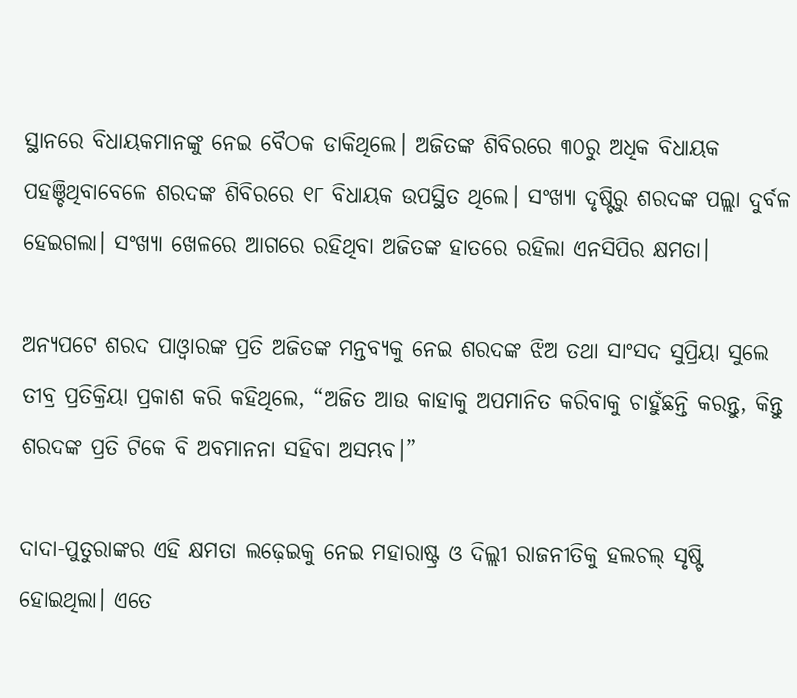ସ୍ଥାନରେ ବିଧାୟକମାନଙ୍କୁ ନେଇ ବୈଠକ ଡାକିଥିଲେ। ଅଜିତଙ୍କ ଶିବିରରେ ୩୦ରୁ ଅଧିକ ବିଧାୟକ ପହଞ୍ଚିଥିବାବେଳେ ଶରଦଙ୍କ ଶିବିରରେ ୧୮ ବିଧାୟକ ଉପସ୍ଥିତ ଥିଲେ। ସଂଖ୍ୟା ଦୃଷ୍ଟିରୁ ଶରଦଙ୍କ ପଲ୍ଲା ଦୁର୍ବଳ ହେଇଗଲା। ସଂଖ୍ୟା ଖେଳରେ ଆଗରେ ରହିଥିବା ଅଜିତଙ୍କ ହାତରେ ରହିଲା ଏନସିପିର କ୍ଷମତା।

ଅନ୍ୟପଟେ ଶରଦ ପାଓ୍ଵାରଙ୍କ ପ୍ରତି ଅଜିତଙ୍କ ମନ୍ତବ୍ୟକୁ ନେଇ ଶରଦଙ୍କ ଝିଅ ତଥା ସାଂସଦ ସୁପ୍ରିୟା ସୁଲେ ତୀବ୍ର ପ୍ରତିକ୍ରିୟା ପ୍ରକାଶ କରି କହିଥିଲେ, “ଅଜିତ ଆଉ କାହାକୁ ଅପମାନିତ କରିବାକୁ ଚାହୁଁଛନ୍ତି କରନ୍ତୁ, କିନ୍ତୁ ଶରଦଙ୍କ ପ୍ରତି ଟିକେ ବି ଅବମାନନା ସହିବା ଅସମ୍ଭବ।”

ଦାଦା-ପୁତୁରାଙ୍କର ଏହି କ୍ଷମତା ଲଢ଼େଇକୁ ନେଇ ମହାରାଷ୍ଟ୍ର ଓ ଦିଲ୍ଲୀ ରାଜନୀତିକୁ ହଲଚଲ୍ ସୃଷ୍ଟି ହୋଇଥିଲା। ଏତେ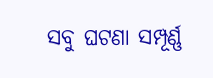ସବୁ ଘଟଣା ସମ୍ପୂର୍ଣ୍ଣ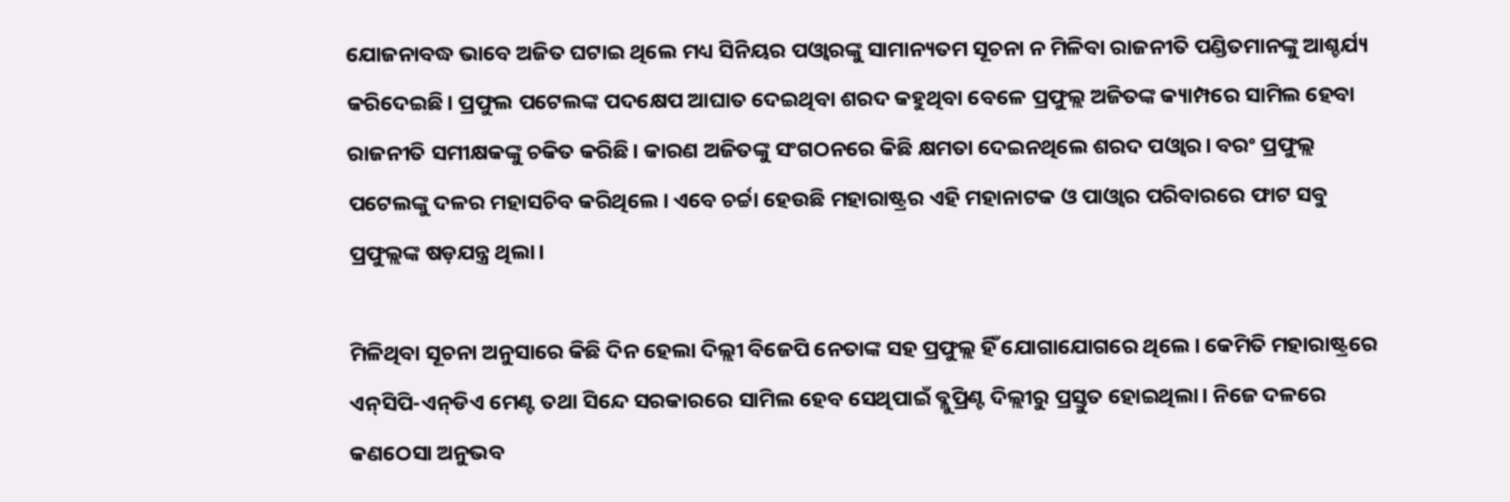ଯୋଜନାବଦ୍ଧ ଭାବେ ଅଜିତ ଘଟାଇ ଥିଲେ ମଧ୍ୟ ସିନିୟର ପଓ୍ଵାରଙ୍କୁ ସାମାନ୍ୟତମ ସୂଚନା ନ ମିଳିବା ରାଜନୀତି ପଣ୍ଡିତମାନଙ୍କୁ ଆଶ୍ଚର୍ଯ୍ୟ କରିଦେଇଛି। ପ୍ରଫୁଲ ପଟେଲଙ୍କ ପଦକ୍ଷେପ ଆଘାତ ଦେଇଥିବା ଶରଦ କହୁଥିବା ବେଳେ ପ୍ରଫୁଲ୍ଲ ଅଜିତଙ୍କ କ୍ୟାମ୍ପରେ ସାମିଲ ହେବା ରାଜନୀତି ସମୀକ୍ଷକଙ୍କୁ ଚକିତ କରିଛି। କାରଣ ଅଜିତଙ୍କୁ ସଂଗଠନରେ କିଛି କ୍ଷମତା ଦେଇନଥିଲେ ଶରଦ ପଓ୍ଵାର। ବରଂ ପ୍ରଫୁଲ୍ଲ ପଟେଲଙ୍କୁ ଦଳର ମହାସଚିବ କରିଥିଲେ। ଏବେ ଚର୍ଚ୍ଚା ହେଉଛି ମହାରାଷ୍ଟ୍ରର ଏହି ମହାନାଟକ ଓ ପାଓ୍ଵାର ପରିବାରରେ ଫାଟ ସବୁ ପ୍ରଫୁଲ୍ଲଙ୍କ ଷଡ଼ଯନ୍ତ୍ର ଥିଲା।

ମିଳିଥିବା ସୂଚନା ଅନୁସାରେ କିଛି ଦିନ ହେଲା ଦିଲ୍ଲୀ ବିଜେପି ନେତାଙ୍କ ସହ ପ୍ରଫୁଲ୍ଲ ହିଁ ଯୋଗାଯୋଗରେ ଥିଲେ। କେମିତି ମହାରାଷ୍ଟ୍ରରେ ଏନ୍‌ସିପି-ଏନ୍‌ଡିଏ ମେଣ୍ଟ ତଥା ସିନ୍ଦେ ସରକାରରେ ସାମିଲ ହେବ ସେଥିପାଇଁ ବ୍ଲୁପ୍ରିଣ୍ଟ ଦିଲ୍ଲୀରୁ ପ୍ରସ୍ତୁତ ହୋଇଥିଲା। ନିଜେ ଦଳରେ କଣଠେସା ଅନୁଭବ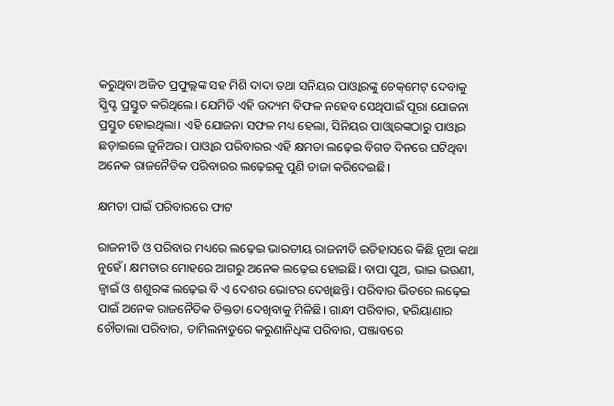କରୁଥିବା ଅଜିତ ପ୍ରଫୁଲ୍ଲଙ୍କ ସହ ମିଶି ଦାଦା ତଥା ସନିୟର ପାଓ୍ଵାରଙ୍କୁ ଚେକ୍‌ମେଟ୍ ଦେବାକୁ ସ୍କ୍ରିପ୍ଟ ପ୍ରସ୍ତୁତ କରିଥିଲେ। ଯେମିତି ଏହି ଉଦ୍ୟମ ବିଫଳ ନହେବ ସେଥିପାଇଁ ପୂରା ଯୋଜନା ପ୍ରସ୍ତୁତ ହୋଇଥିଲା। ଏହି ଯୋଜନା ସଫଳ ମଧ୍ୟ ହେଲା, ସିନିୟର ପାଓ୍ଵାରଙ୍କଠାରୁ ପାଓ୍ଵାର ଛଡ଼ାଇଲେ ଜୁନିଅର। ପାଓ୍ଵାର ପରିବାରର ଏହି କ୍ଷମତା ଲଢ଼େଇ ବିଗତ ଦିନରେ ଘଟିଥିବା ଅନେକ ରାଜନୈତିକ ପରିବାରର ଲଢ଼େଇକୁ ପୁଣି ତାଜା କରିଦେଇଛି।

କ୍ଷମତା ପାଇଁ ପରିବାରରେ ଫାଟ

ରାଜନୀତି ଓ ପରିବାର ମଧ୍ୟରେ ଲଢ଼େଇ ଭାରତୀୟ ରାଜନୀତି ଇତିହାସରେ କିଛି ନୂଆ କଥା ନୁହେଁ। କ୍ଷମତାର ମୋହରେ ଆଗରୁ ଅନେକ ଲଢ଼େଇ ହୋଇଛି। ବାପା ପୁଅ, ଭାଇ ଭଉଣୀ, ଜ୍ଵାଇଁ ଓ ଶଶୁରଙ୍କ ଲଢ଼େଇ ବି ଏ ଦେଶର ଭୋଟର ଦେଖିଛନ୍ତି। ପରିବାର ଭିତରେ ଲଢ଼େଇ ପାଇଁ ଅନେକ ରାଜନୈତିକ ତିକ୍ତତା ଦେଖିବାକୁ ମିଳିଛି। ଗାନ୍ଧୀ ପରିବାର, ହରିୟାଣାର ଚୌତାଲା ପରିବାର, ତାମିଲନାଡୁରେ କରୁଣାନିଧିଙ୍କ ପରିବାର, ପଞ୍ଜାବରେ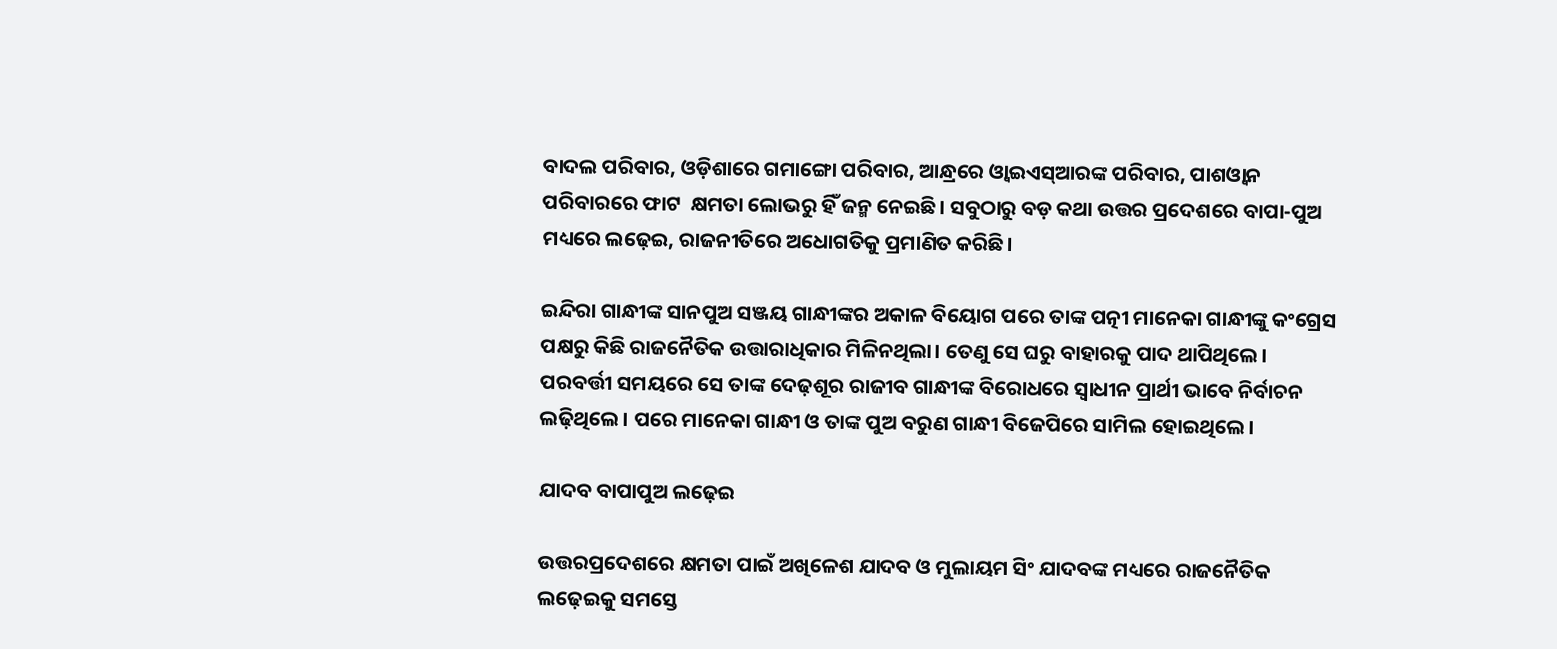ବାଦଲ ପରିବାର, ଓଡ଼ିଶାରେ ଗମାଙ୍ଗୋ ପରିବାର, ଆନ୍ଧ୍ରରେ ଓ୍ଵାଇଏସ୍‌ଆରଙ୍କ ପରିବାର, ପାଶଓ୍ଵାନ ପରିବାରରେ ଫାଟ  କ୍ଷମତା ଲୋଭରୁ ହିଁ ଜନ୍ମ ନେଇଛି। ସବୁଠାରୁ ବଡ଼ କଥା ଉତ୍ତର ପ୍ରଦେଶରେ ବାପା-ପୁଅ ମଧ୍ୟରେ ଲଢ଼େଇ, ରାଜନୀତିରେ ଅଧୋଗତିକୁ ପ୍ରମାଣିତ କରିଛି।

ଇନ୍ଦିରା ଗାନ୍ଧୀଙ୍କ ସାନପୁଅ ସଞ୍ଜୟ ଗାନ୍ଧୀଙ୍କର ଅକାଳ ବିୟୋଗ ପରେ ତାଙ୍କ ପତ୍ନୀ ମାନେକା ଗାନ୍ଧୀଙ୍କୁ କଂଗ୍ରେସ ପକ୍ଷରୁ କିଛି ରାଜନୈତିକ ଉତ୍ତାରାଧିକାର ମିଳିନଥିଲା। ତେଣୁ ସେ ଘରୁ ବାହାରକୁ ପାଦ ଥାପିଥିଲେ। ପରବର୍ତ୍ତୀ ସମୟରେ ସେ ତାଙ୍କ ଦେଢ଼ଶୂର ରାଜୀବ ଗାନ୍ଧୀଙ୍କ ବିରୋଧରେ ସ୍ଵାଧୀନ ପ୍ରାର୍ଥୀ ଭାବେ ନିର୍ବାଚନ ଲଢ଼ିଥିଲେ। ପରେ ମାନେକା ଗାନ୍ଧୀ ଓ ତାଙ୍କ ପୁଅ ବରୁଣ ଗାନ୍ଧୀ ବିଜେପିରେ ସାମିଲ ହୋଇଥିଲେ।

ଯାଦବ ବାପାପୁଅ ଲଢ଼େଇ

ଉତ୍ତରପ୍ରଦେଶରେ କ୍ଷମତା ପାଇଁ ଅଖିଳେଶ ଯାଦବ ଓ ମୁଲାୟମ ସିଂ ଯାଦବଙ୍କ ମଧ୍ୟରେ ରାଜନୈତିକ ଲଢ଼େଇକୁ ସମସ୍ତେ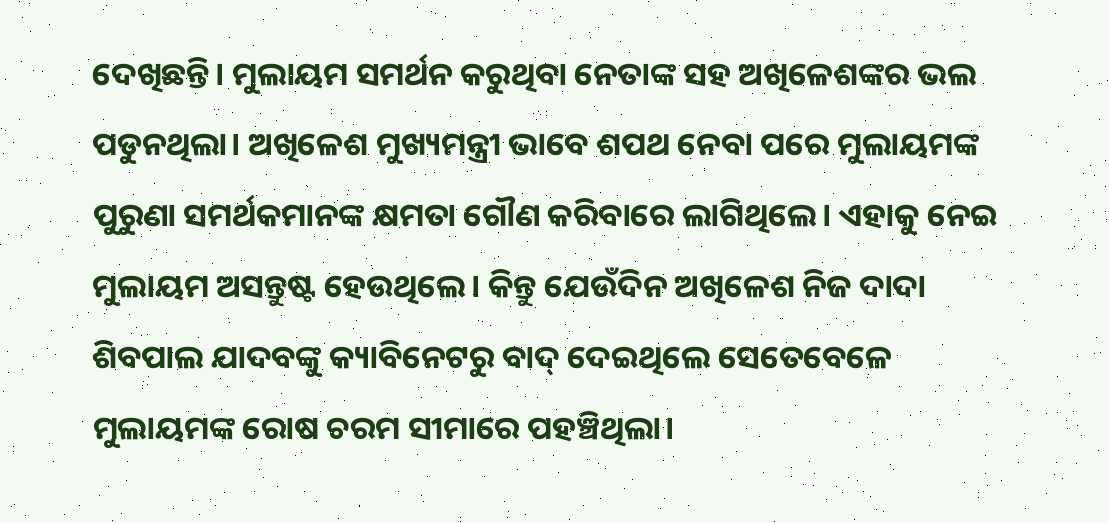ଦେଖିଛନ୍ତି। ମୁଲାୟମ ସମର୍ଥନ କରୁଥିବା ନେତାଙ୍କ ସହ ଅଖିଳେଶଙ୍କର ଭଲ ପଡୁନଥିଲା। ଅଖିଳେଶ ମୁଖ୍ୟମନ୍ତ୍ରୀ ଭାବେ ଶପଥ ନେବା ପରେ ମୁଲାୟମଙ୍କ ପୁରୁଣା ସମର୍ଥକମାନଙ୍କ କ୍ଷମତା ଗୌଣ କରିବାରେ ଲାଗିଥିଲେ। ଏହାକୁ ନେଇ ମୁଲାୟମ ଅସନ୍ତୁଷ୍ଟ ହେଉଥିଲେ। କିନ୍ତୁ ଯେଉଁଦିନ ଅଖିଳେଶ ନିଜ ଦାଦା ଶିବପାଲ ଯାଦବଙ୍କୁ କ୍ୟାବିନେଟରୁ ବାଦ୍ ଦେଇଥିଲେ ସେତେବେଳେ ମୁଲାୟମଙ୍କ ରୋଷ ଚରମ ସୀମାରେ ପହଞ୍ଚିଥିଲା।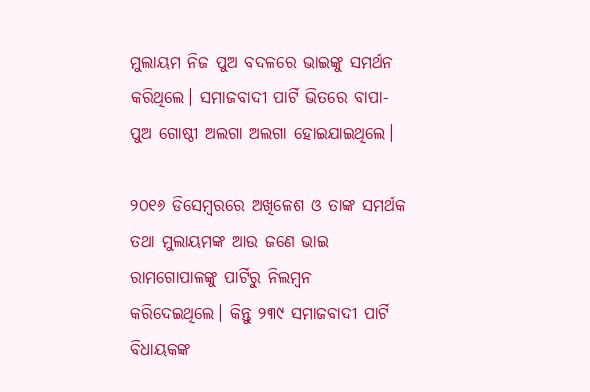ମୁଲାୟମ ନିଜ ପୁଅ ବଦଳରେ ଭାଇଙ୍କୁ ସମର୍ଥନ କରିଥିଲେ। ସମାଜବାଦୀ ପାର୍ଟି ଭିତରେ ବାପା-ପୁଅ ଗୋଷ୍ଠୀ ଅଲଗା ଅଲଗା ହୋଇଯାଇଥିଲେ।

୨୦୧୬ ଡିସେମ୍ବରରେ ଅଖିଳେଶ ଓ ତାଙ୍କ ସମର୍ଥକ ତଥା ମୁଲାୟମଙ୍କ ଆଉ ଜଣେ ଭାଇ ରାମଗୋପାଳଙ୍କୁ ପାର୍ଟିରୁ ନିଲମ୍ବନ କରିଦେଇଥିଲେ। କିନ୍ତୁ ୨୩୯ ସମାଜବାଦୀ ପାର୍ଟି ବିଧାୟକଙ୍କ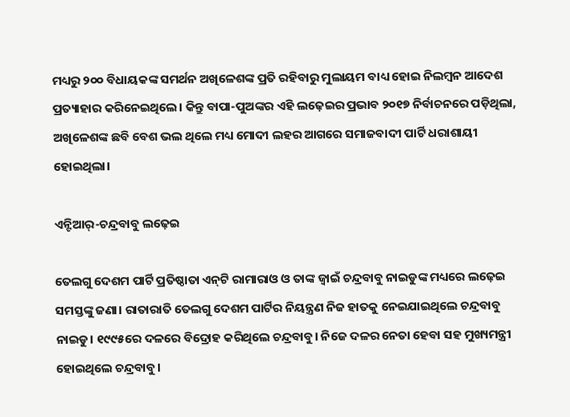ମଧ୍ୟରୁ ୨୦୦ ବିଧାୟକଙ୍କ ସମର୍ଥନ ଅଖିଳେଶଙ୍କ ପ୍ରତି ରହିବାରୁ ମୁଲାୟମ ବାଧ୍ୟ ହୋଇ ନିଲମ୍ବନ ଆଦେଶ ପ୍ରତ୍ୟାହାର କରିନେଇଥିଲେ। କିନ୍ତୁ ବାପା-ପୁଅଙ୍କର ଏହି ଲଢ଼େଇର ପ୍ରଭାବ ୨୦୧୭ ନିର୍ବାଚନରେ ପଡ଼ିଥିଲା, ଅଖିଳେଶଙ୍କ ଛବି ବେଶ ଭଲ ଥିଲେ ମଧ୍ୟ ମୋଦୀ ଲହର ଆଗରେ ସମାଜବାଦୀ ପାର୍ଟି ଧରାଶାୟୀ ହୋଇଥିଲା।

ଏନ୍ଟିଆର୍‌-ଚନ୍ଦ୍ରବାବୁ ଲଢ଼େଇ

ତେଲଗୁ ଦେଶମ ପାର୍ଟି ପ୍ରତିଷ୍ଠାତା ଏନ୍‌ଟି ରାମାରାଓ ଓ ତାଙ୍କ ଜ୍ଵାଇଁ ଚନ୍ଦ୍ରବାବୁ ନାଇଡୁଙ୍କ ମଧ୍ୟରେ ଲଢ଼େଇ ସମସ୍ତଙ୍କୁ ଜଣା। ରାତାରାତି ତେଲଗୁ ଦେଶମ ପାର୍ଟିର ନିୟନ୍ତ୍ରଣ ନିଜ ହାତକୁ ନେଇଯାଇଥିଲେ ଚନ୍ଦ୍ରବାବୁ ନାଇଡୁ। ୧୯୯୫ରେ ଦଳରେ ବିଦ୍ରୋହ କରିଥିଲେ ଚନ୍ଦ୍ରବାବୁ। ନିଜେ ଦଳର ନେତା ହେବା ସହ ମୁଖ୍ୟମନ୍ତ୍ରୀ ହୋଇଥିଲେ ଚନ୍ଦ୍ରବାବୁ।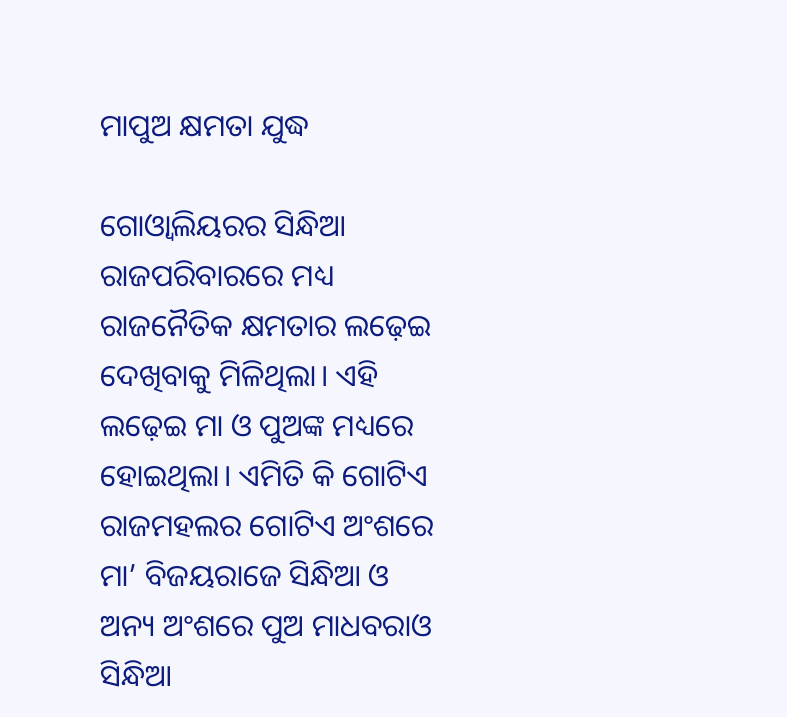ମାପୁଅ କ୍ଷମତା ଯୁଦ୍ଧ

ଗୋଓ୍ଵାଲିୟରର ସିନ୍ଧିଆ ରାଜପରିବାରରେ ମଧ୍ୟ ରାଜନୈତିକ କ୍ଷମତାର ଲଢ଼େଇ ଦେଖିବାକୁ ମିଳିଥିଲା। ଏହି ଲଢ଼େଇ ମା ଓ ପୁଅଙ୍କ ମଧ୍ୟରେ ହୋଇଥିଲା। ଏମିତି କି ଗୋଟିଏ ରାଜମହଲର ଗୋଟିଏ ଅଂଶରେ ମା’ ବିଜୟରାଜେ ସିନ୍ଧିଆ ଓ ଅନ୍ୟ ଅଂଶରେ ପୁଅ ମାଧବରାଓ ସିନ୍ଧିଆ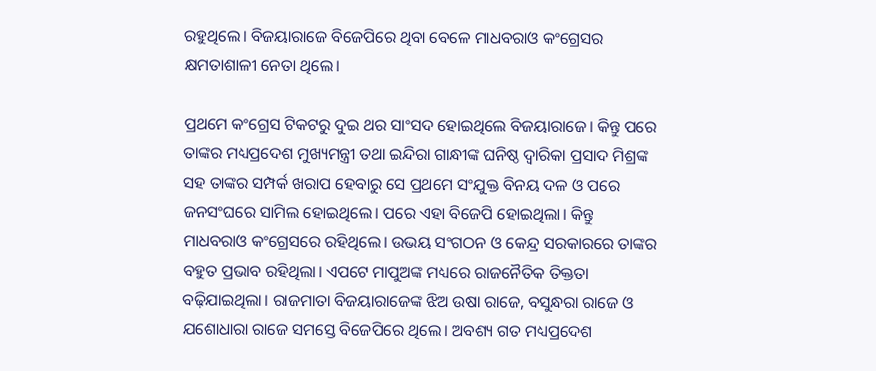ରହୁଥିଲେ। ବିଜୟାରାଜେ ବିଜେପିରେ ଥିବା ବେଳେ ମାଧବରାଓ କଂଗ୍ରେସର କ୍ଷମତାଶାଳୀ ନେତା ଥିଲେ।

ପ୍ରଥମେ କଂଗ୍ରେସ ଟିକଟରୁ ଦୁଇ ଥର ସାଂସଦ ହୋଇଥିଲେ ବିଜୟାରାଜେ। କିନ୍ତୁ ପରେ ତାଙ୍କର ମଧ୍ୟପ୍ରଦେଶ ମୁଖ୍ୟମନ୍ତ୍ରୀ ତଥା ଇନ୍ଦିରା ଗାନ୍ଧୀଙ୍କ ଘନିଷ୍ଠ ଦ୍ଵାରିକା ପ୍ରସାଦ ମିଶ୍ରଙ୍କ ସହ ତାଙ୍କର ସମ୍ପର୍କ ଖରାପ ହେବାରୁ ସେ ପ୍ରଥମେ ସଂଯୁକ୍ତ ବିନୟ ଦଳ ଓ ପରେ ଜନସଂଘରେ ସାମିଲ ହୋଇଥିଲେ। ପରେ ଏହା ବିଜେପି ହୋଇଥିଲା। କିନ୍ତୁ ମାଧବରାଓ କଂଗ୍ରେସରେ ରହିଥିଲେ। ଉଭୟ ସଂଗଠନ ଓ କେନ୍ଦ୍ର ସରକାରରେ ତାଙ୍କର ବହୁତ ପ୍ରଭାବ ରହିଥିଲା। ଏପଟେ ମାପୁଅଙ୍କ ମଧ୍ୟରେ ରାଜନୈତିକ ତିକ୍ତତା ବଢ଼ିଯାଇଥିଲା। ରାଜମାତା ବିଜୟାରାଜେଙ୍କ ଝିଅ ଉଷା ରାଜେ, ବସୁନ୍ଧରା ରାଜେ ଓ ଯଶୋଧାରା ରାଜେ ସମସ୍ତେ ବିଜେପିରେ ଥିଲେ। ଅବଶ୍ୟ ଗତ ମଧ୍ୟପ୍ରଦେଶ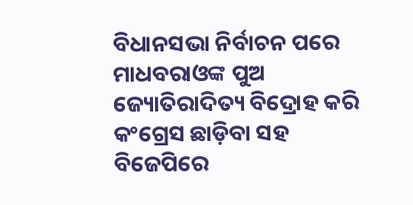ବିଧାନସଭା ନିର୍ବାଚନ ପରେ ମାଧବରାଓଙ୍କ ପୁଅ ଜ୍ୟୋତିରାଦିତ୍ୟ ବିଦ୍ରୋହ କରି କଂଗ୍ରେସ ଛାଡ଼ିବା ସହ ବିଜେପିରେ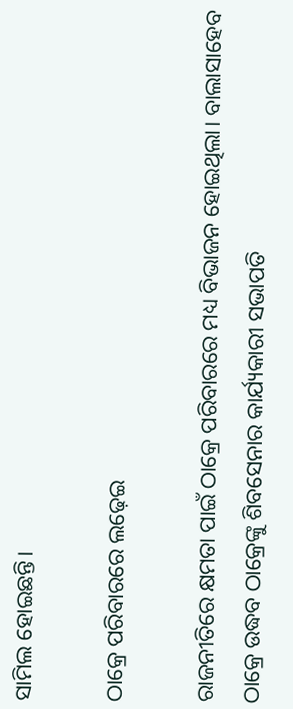ସାମିଲ ହୋଇଛନ୍ତି।

ଠାକ୍ରେ ପରିବାରରେ ଲଢ଼େଇ

ରାଜନୀତିରେ କ୍ଷମତା ପାଇଁ ଠାକ୍ରେ ପରିବାରରେ ମଧ୍ୟ ବିଭାଜନ ହୋଇଥିଲା। ବାଲାସାହେବ ଠାକ୍ରେ ଉଦ୍ଧବ ଠାକ୍ରେଙ୍କୁ ଶିବସେନାର କାର୍ଯ୍ୟକାରୀ ସଭାପତି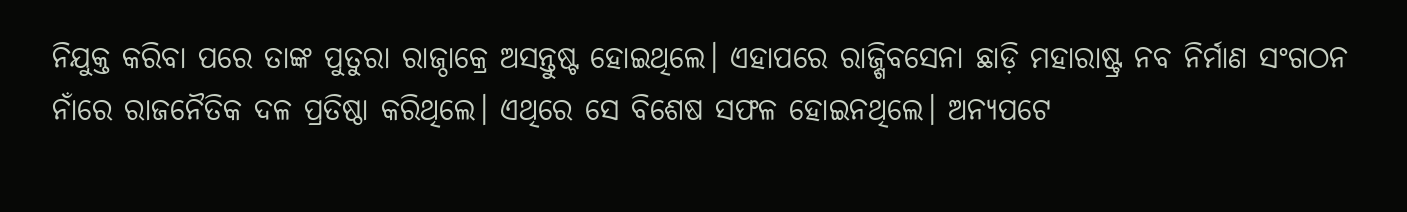ନିଯୁକ୍ତ କରିବା ପରେ ତାଙ୍କ ପୁତୁରା ରାଜ୍ଠାକ୍ରେ ଅସନ୍ତୁଷ୍ଟ ହୋଇଥିଲେ। ଏହାପରେ ରାଜ୍ଶିବସେନା ଛାଡ଼ି ମହାରାଷ୍ଟ୍ର ନବ ନିର୍ମାଣ ସଂଗଠନ ନାଁରେ ରାଜନୈତିକ ଦଳ ପ୍ରତିଷ୍ଠା କରିଥିଲେ। ଏଥିରେ ସେ ବିଶେଷ ସଫଳ ହୋଇନଥିଲେ। ଅନ୍ୟପଟେ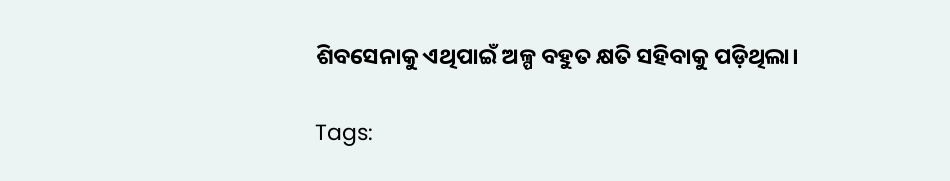ଶିବସେନାକୁ ଏଥିପାଇଁ ଅଳ୍ପ ବହୁତ କ୍ଷତି ସହିବାକୁ ପଡ଼ିଥିଲା।

Tags: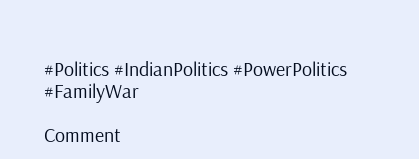#Politics #IndianPolitics #PowerPolitics #FamilyWar

Comment